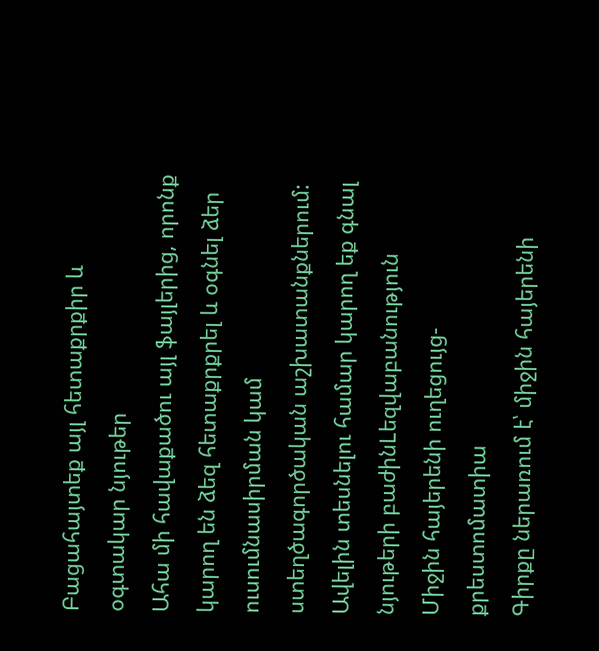Բացահայտեք այլ հետաքրքիր և օգտակար նյութեր
Ահա մի հավաքածու այլ ֆայլերից, որոնք կարող են ձեզ հետաքրքրել և օգնել ձեր ուսումնասիրման կամ ստեղծագործական աշխատանքներում: Ավելին տեսնելու համար կարող եք գնալ նյութերի բաժինLեզվաբանություն
Միջին հայերենի ուղեցույց-քրեստոմատիա
Գիրքը ներառում է՝ միջին հայերենի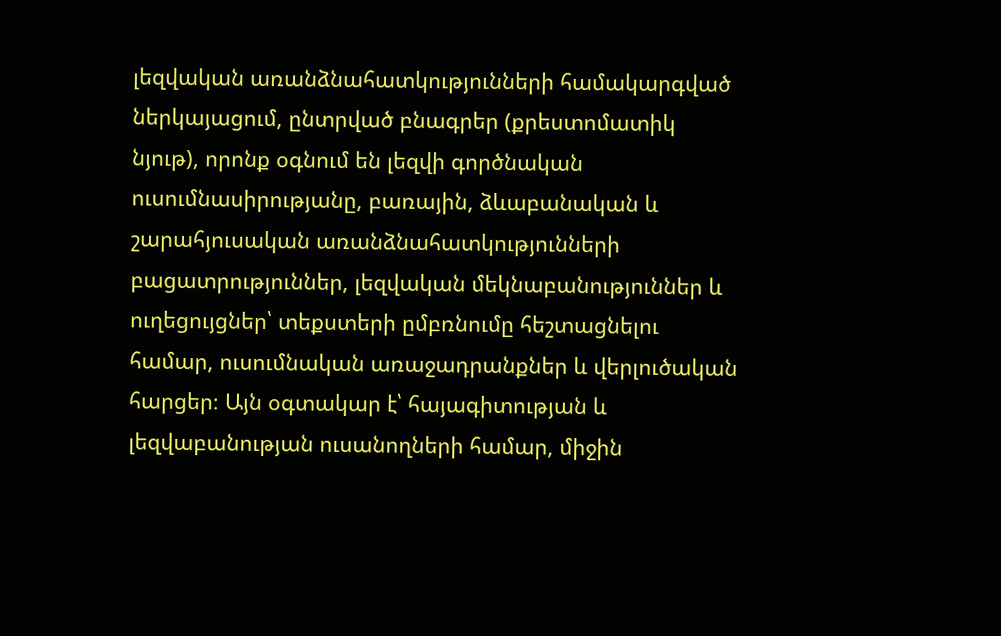լեզվական առանձնահատկությունների համակարգված ներկայացում, ընտրված բնագրեր (քրեստոմատիկ նյութ), որոնք օգնում են լեզվի գործնական ուսումնասիրությանը, բառային, ձևաբանական և շարահյուսական առանձնահատկությունների բացատրություններ, լեզվական մեկնաբանություններ և ուղեցույցներ՝ տեքստերի ըմբռնումը հեշտացնելու համար, ուսումնական առաջադրանքներ և վերլուծական հարցեր։ Այն օգտակար է՝ հայագիտության և լեզվաբանության ուսանողների համար, միջին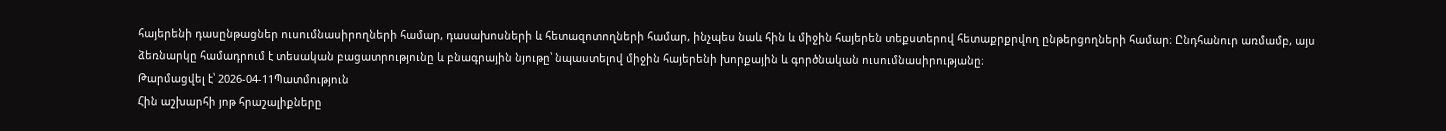հայերենի դասընթացներ ուսումնասիրողների համար, դասախոսների և հետազոտողների համար, ինչպես նաև հին և միջին հայերեն տեքստերով հետաքրքրվող ընթերցողների համար։ Ընդհանուր առմամբ, այս ձեռնարկը համադրում է տեսական բացատրությունը և բնագրային նյութը՝ նպաստելով միջին հայերենի խորքային և գործնական ուսումնասիրությանը։
Թարմացվել է՝ 2026-04-11Պատմություն
Հին աշխարհի յոթ հրաշալիքները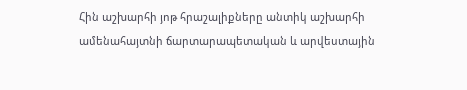Հին աշխարհի յոթ հրաշալիքները անտիկ աշխարհի ամենահայտնի ճարտարապետական և արվեստային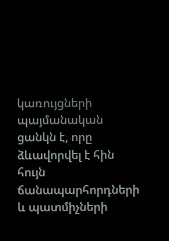կառույցների պայմանական ցանկն է, որը ձևավորվել է հին հույն ճանապարհորդների և պատմիչների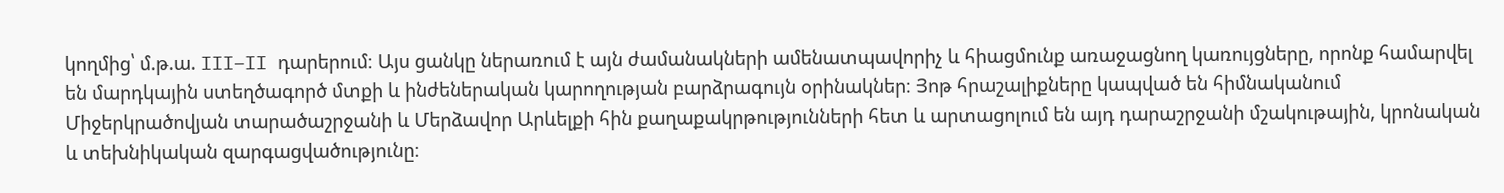կողմից՝ մ.թ.ա. III–II դարերում։ Այս ցանկը ներառում է այն ժամանակների ամենատպավորիչ և հիացմունք առաջացնող կառույցները, որոնք համարվել են մարդկային ստեղծագործ մտքի և ինժեներական կարողության բարձրագույն օրինակներ։ Յոթ հրաշալիքները կապված են հիմնականում Միջերկրածովյան տարածաշրջանի և Մերձավոր Արևելքի հին քաղաքակրթությունների հետ և արտացոլում են այդ դարաշրջանի մշակութային, կրոնական և տեխնիկական զարգացվածությունը։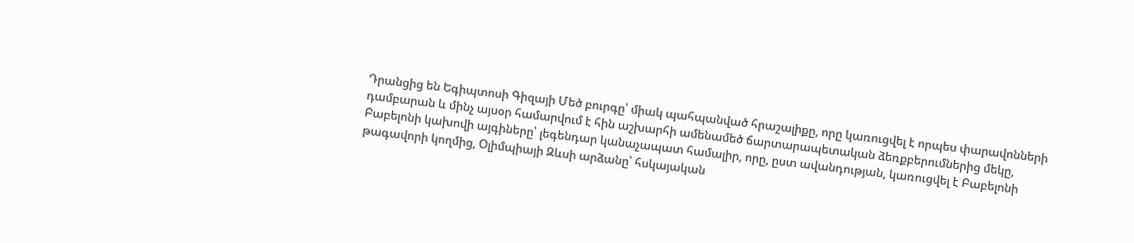Դրանցից են Եգիպտոսի Գիզայի Մեծ բուրգը՝ միակ պահպանված հրաշալիքը, որը կառուցվել է որպես փարավոնների դամբարան և մինչ այսօր համարվում է հին աշխարհի ամենամեծ ճարտարապետական ձեռքբերումներից մեկը, Բաբելոնի կախովի այգիները՝ լեգենդար կանաչապատ համալիր, որը, ըստ ավանդության, կառուցվել է Բաբելոնի թագավորի կողմից, Օլիմպիայի Զևսի արձանը՝ հսկայական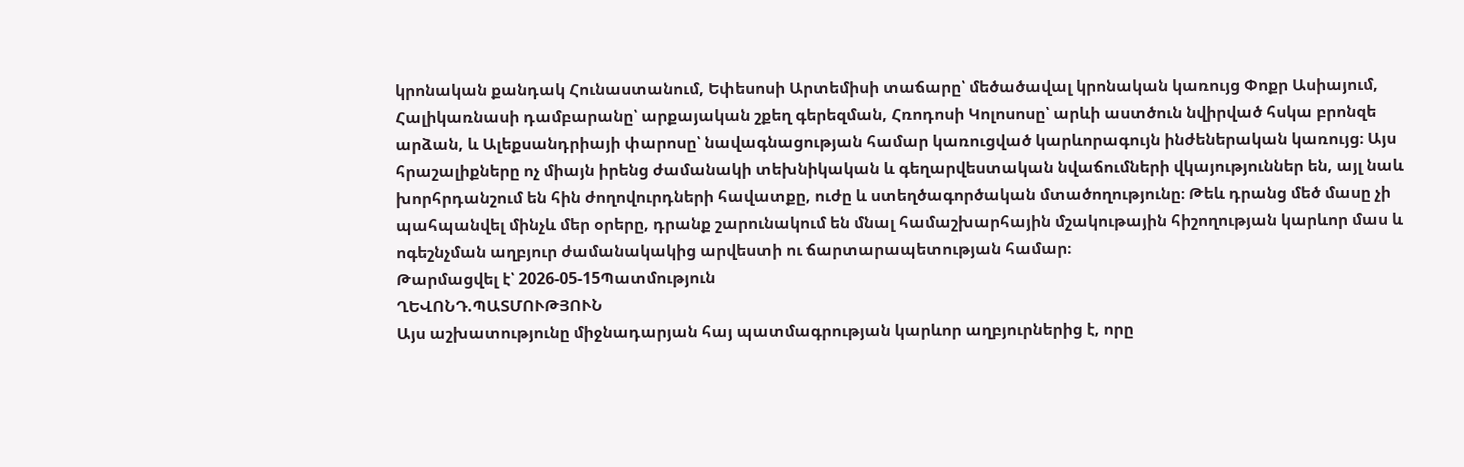կրոնական քանդակ Հունաստանում, Եփեսոսի Արտեմիսի տաճարը՝ մեծածավալ կրոնական կառույց Փոքր Ասիայում, Հալիկառնասի դամբարանը՝ արքայական շքեղ գերեզման, Հռոդոսի Կոլոսոսը՝ արևի աստծուն նվիրված հսկա բրոնզե արձան, և Ալեքսանդրիայի փարոսը՝ նավագնացության համար կառուցված կարևորագույն ինժեներական կառույց։ Այս հրաշալիքները ոչ միայն իրենց ժամանակի տեխնիկական և գեղարվեստական նվաճումների վկայություններ են, այլ նաև խորհրդանշում են հին ժողովուրդների հավատքը, ուժը և ստեղծագործական մտածողությունը։ Թեև դրանց մեծ մասը չի պահպանվել մինչև մեր օրերը, դրանք շարունակում են մնալ համաշխարհային մշակութային հիշողության կարևոր մաս և ոգեշնչման աղբյուր ժամանակակից արվեստի ու ճարտարապետության համար։
Թարմացվել է՝ 2026-05-15Պատմություն
ՂԵՎՈՆԴ.ՊԱՏՄՈՒԹՅՈՒՆ
Այս աշխատությունը միջնադարյան հայ պատմագրության կարևոր աղբյուրներից է, որը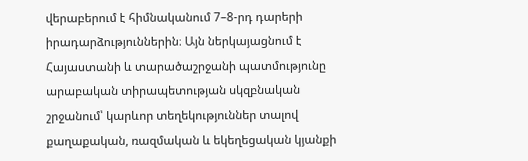վերաբերում է հիմնականում 7–8-րդ դարերի իրադարձություններին։ Այն ներկայացնում է Հայաստանի և տարածաշրջանի պատմությունը արաբական տիրապետության սկզբնական շրջանում՝ կարևոր տեղեկություններ տալով քաղաքական, ռազմական և եկեղեցական կյանքի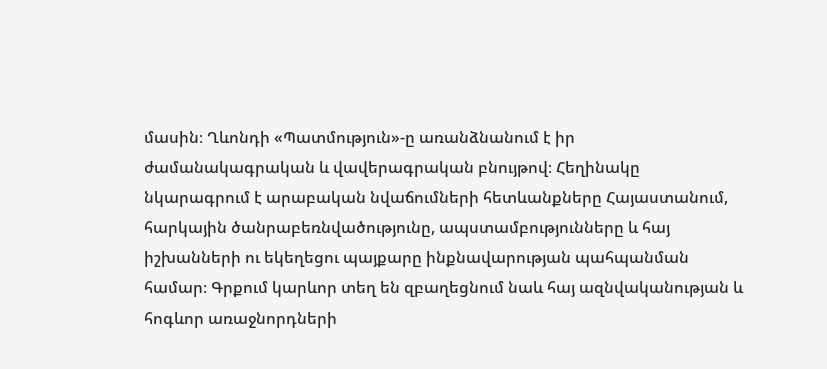մասին։ Ղևոնդի «Պատմություն»-ը առանձնանում է իր ժամանակագրական և վավերագրական բնույթով։ Հեղինակը նկարագրում է արաբական նվաճումների հետևանքները Հայաստանում, հարկային ծանրաբեռնվածությունը, ապստամբությունները և հայ իշխանների ու եկեղեցու պայքարը ինքնավարության պահպանման համար։ Գրքում կարևոր տեղ են զբաղեցնում նաև հայ ազնվականության և հոգևոր առաջնորդների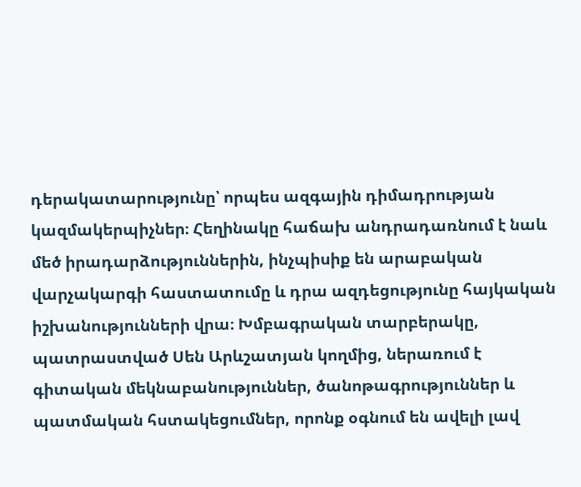դերակատարությունը՝ որպես ազգային դիմադրության կազմակերպիչներ։ Հեղինակը հաճախ անդրադառնում է նաև մեծ իրադարձություններին, ինչպիսիք են արաբական վարչակարգի հաստատումը և դրա ազդեցությունը հայկական իշխանությունների վրա։ Խմբագրական տարբերակը, պատրաստված Սեն Արևշատյան կողմից, ներառում է գիտական մեկնաբանություններ, ծանոթագրություններ և պատմական հստակեցումներ, որոնք օգնում են ավելի լավ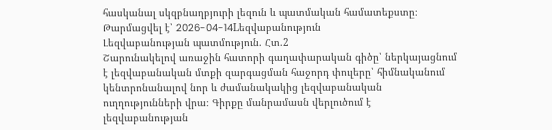հասկանալ սկզբնաղբյուրի լեզուն և պատմական համատեքստը։
Թարմացվել է՝ 2026-04-14Lեզվաբանություն
Լեզվաբանության պատմություն. Հտ.2
Շարունակելով առաջին հատորի գաղափարական գիծը՝ ներկայացնում է լեզվաբանական մտքի զարգացման հաջորդ փուլերը՝ հիմնականում կենտրոնանալով նոր և ժամանակակից լեզվաբանական ուղղությունների վրա։ Գիրքը մանրամասն վերլուծում է լեզվաբանության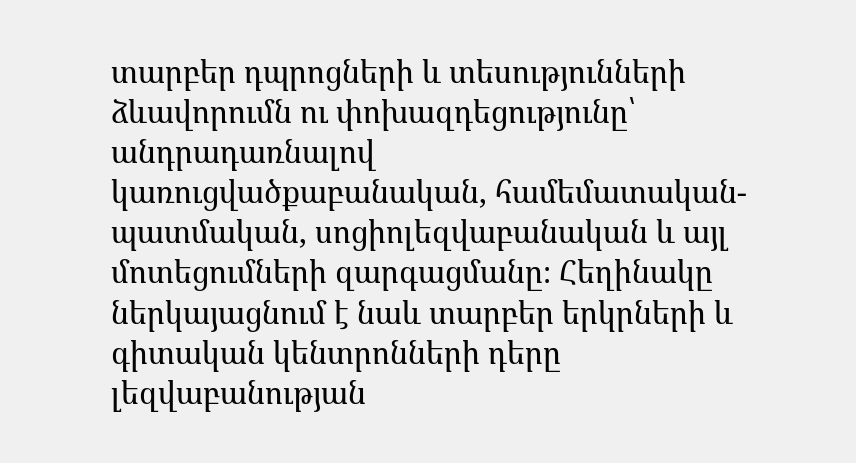տարբեր դպրոցների և տեսությունների ձևավորումն ու փոխազդեցությունը՝ անդրադառնալով կառուցվածքաբանական, համեմատական-պատմական, սոցիոլեզվաբանական և այլ մոտեցումների զարգացմանը։ Հեղինակը ներկայացնում է նաև տարբեր երկրների և գիտական կենտրոնների դերը լեզվաբանության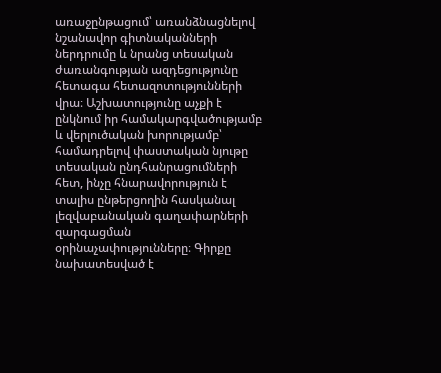առաջընթացում՝ առանձնացնելով նշանավոր գիտնականների ներդրումը և նրանց տեսական ժառանգության ազդեցությունը հետագա հետազոտությունների վրա։ Աշխատությունը աչքի է ընկնում իր համակարգվածությամբ և վերլուծական խորությամբ՝ համադրելով փաստական նյութը տեսական ընդհանրացումների հետ, ինչը հնարավորություն է տալիս ընթերցողին հասկանալ լեզվաբանական գաղափարների զարգացման օրինաչափությունները։ Գիրքը նախատեսված է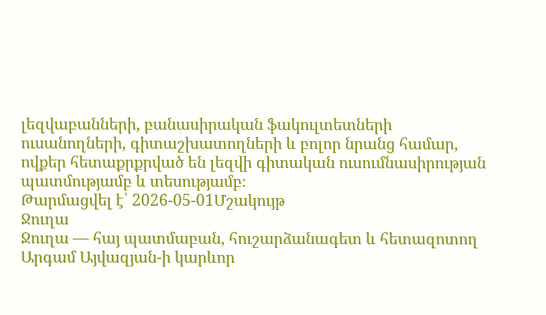լեզվաբանների, բանասիրական ֆակուլտետների ուսանողների, գիտաշխատողների և բոլոր նրանց համար, ովքեր հետաքրքրված են լեզվի գիտական ուսումնասիրության պատմությամբ և տեսությամբ։
Թարմացվել է՝ 2026-05-01Մշակույթ
Ջուղա
Ջուղա — հայ պատմաբան, հուշարձանագետ և հետազոտող Արգամ Այվազյան-ի կարևոր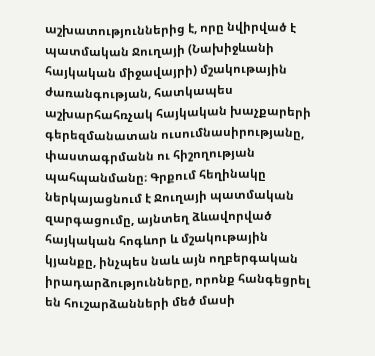աշխատություններից է, որը նվիրված է պատմական Ջուղայի (Նախիջևանի հայկական միջավայրի) մշակութային ժառանգության, հատկապես աշխարհահռչակ հայկական խաչքարերի գերեզմանատան ուսումնասիրությանը, փաստագրմանն ու հիշողության պահպանմանը։ Գրքում հեղինակը ներկայացնում է Ջուղայի պատմական զարգացումը, այնտեղ ձևավորված հայկական հոգևոր և մշակութային կյանքը, ինչպես նաև այն ողբերգական իրադարձությունները, որոնք հանգեցրել են հուշարձանների մեծ մասի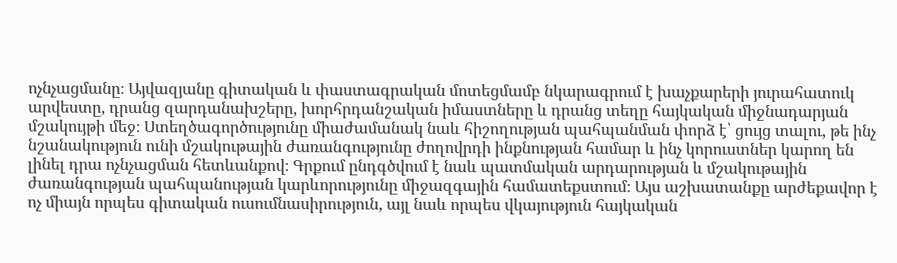ոչնչացմանը։ Այվազյանը գիտական և փաստագրական մոտեցմամբ նկարագրում է խաչքարերի յուրահատուկ արվեստը, դրանց զարդանախշերը, խորհրդանշական իմաստները և դրանց տեղը հայկական միջնադարյան մշակույթի մեջ։ Ստեղծագործությունը միաժամանակ նաև հիշողության պահպանման փորձ է՝ ցույց տալու, թե ինչ նշանակություն ունի մշակութային ժառանգությունը ժողովրդի ինքնության համար և ինչ կորուստներ կարող են լինել դրա ոչնչացման հետևանքով։ Գրքում ընդգծվում է նաև պատմական արդարության և մշակութային ժառանգության պահպանության կարևորությունը միջազգային համատեքստում։ Այս աշխատանքը արժեքավոր է ոչ միայն որպես գիտական ուսումնասիրություն, այլ նաև որպես վկայություն հայկական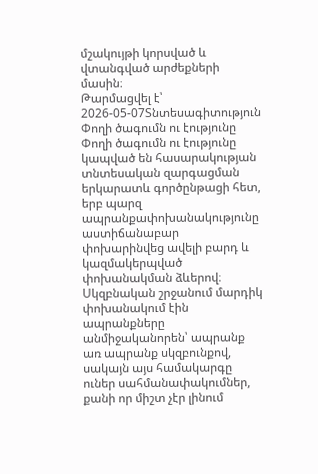մշակույթի կորսված և վտանգված արժեքների մասին։
Թարմացվել է՝ 2026-05-07Տնտեսագիտություն
Փողի ծագումն ու էությունը
Փողի ծագումն ու էությունը կապված են հասարակության տնտեսական զարգացման երկարատև գործընթացի հետ, երբ պարզ ապրանքափոխանակությունը աստիճանաբար փոխարինվեց ավելի բարդ և կազմակերպված փոխանակման ձևերով։ Սկզբնական շրջանում մարդիկ փոխանակում էին ապրանքները անմիջականորեն՝ ապրանք առ ապրանք սկզբունքով, սակայն այս համակարգը ուներ սահմանափակումներ, քանի որ միշտ չէր լինում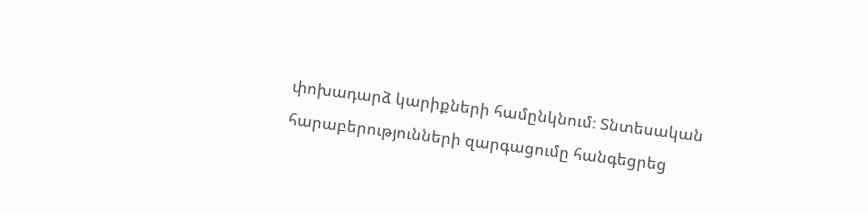փոխադարձ կարիքների համընկնում։ Տնտեսական հարաբերությունների զարգացումը հանգեցրեց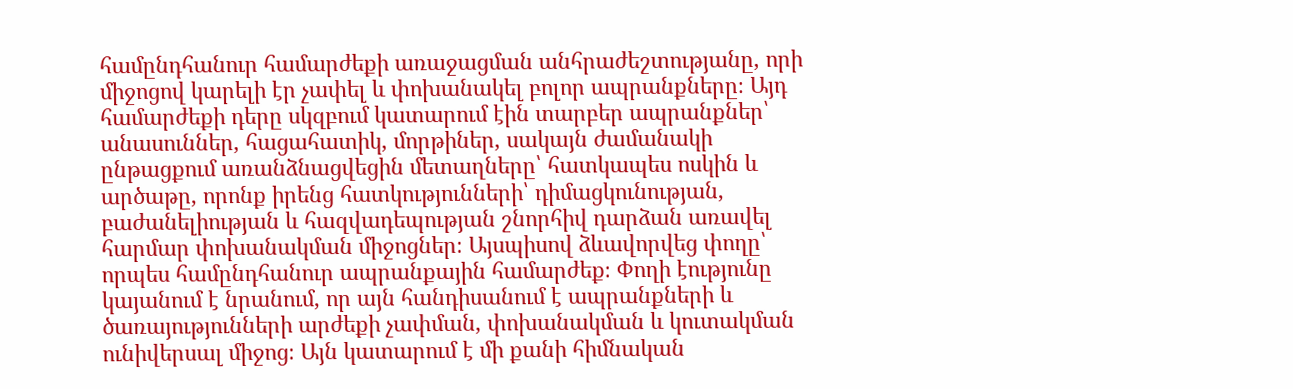համընդհանուր համարժեքի առաջացման անհրաժեշտությանը, որի միջոցով կարելի էր չափել և փոխանակել բոլոր ապրանքները։ Այդ համարժեքի դերը սկզբում կատարում էին տարբեր ապրանքներ՝ անասուններ, հացահատիկ, մորթիներ, սակայն ժամանակի ընթացքում առանձնացվեցին մետաղները՝ հատկապես ոսկին և արծաթը, որոնք իրենց հատկությունների՝ դիմացկունության, բաժանելիության և հազվադեպության շնորհիվ դարձան առավել հարմար փոխանակման միջոցներ։ Այսպիսով ձևավորվեց փողը՝ որպես համընդհանուր ապրանքային համարժեք։ Փողի էությունը կայանում է նրանում, որ այն հանդիսանում է ապրանքների և ծառայությունների արժեքի չափման, փոխանակման և կուտակման ունիվերսալ միջոց։ Այն կատարում է մի քանի հիմնական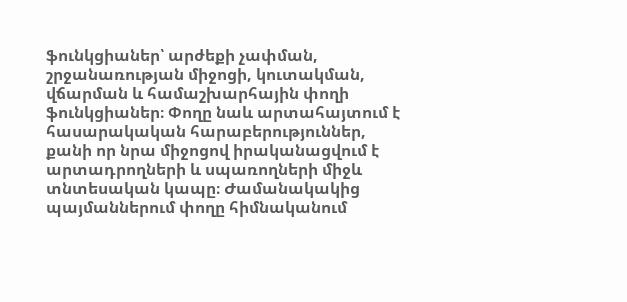ֆունկցիաներ՝ արժեքի չափման, շրջանառության միջոցի, կուտակման, վճարման և համաշխարհային փողի ֆունկցիաներ։ Փողը նաև արտահայտում է հասարակական հարաբերություններ, քանի որ նրա միջոցով իրականացվում է արտադրողների և սպառողների միջև տնտեսական կապը։ Ժամանակակից պայմաններում փողը հիմնականում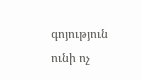գոյություն ունի ոչ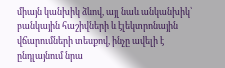միայն կանխիկ ձևով, այլ նաև անկանխիկ՝ բանկային հաշիվների և էլեկտրոնային վճարումների տեսքով, ինչը ավելի է ընդլայնում նրա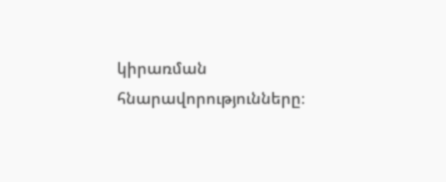կիրառման հնարավորությունները։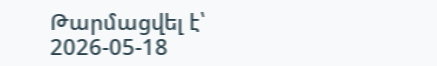Թարմացվել է՝ 2026-05-18